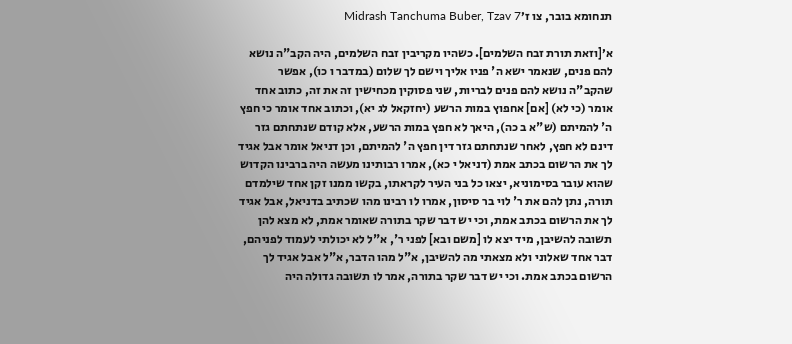תנחומא בובר, צו ז׳Midrash Tanchuma Buber, Tzav 7

א׳[וזאת תורת זבח השלמים]. כשהיו מקריבין זבח השלמים, היה הקב"ה נושא להם פנים, שנאמר ישא ה' פניו אליך וישם לך שלום (במדבר ו כו), אפשר שהקב"ה נושא להם פנים לבריות, שני פסוקין מכחישין זה את זה, כתוב אחד אומר (כי לא) [אם] אחפוץ במות הרשע (יחזקאל לג יא), וכתוב אחד אומר כי חפץ ה' להמיתם (ש"א ב כה), היאך לא חפץ במות הרשע, אלא קודם שנתחתם גזר דינם לא חפץ, לאחר שנתחתם גזר דין חפץ ה' להמיתם, וכן דניאל אומר אבל אגיד לך את הרשום בכתב אמת (דניאל י כא), אמרו רבותינו מעשה היה ברבינו הקדוש שהוא עובר בסימוניא, יצאו כל בני העיר לקראתו, בקשו ממנו זקן אחד שילמדם תורה, נתן להם את ר' לוי בר סיסון, אמרו לו רבינו מהו שכתיב בדניאל, אבל אגיד לך את הרשום בכתב אמת, וכי יש דבר שקר בתורה שאומר אמת, לא מצא להן תשובה להשיבן, מיד יצא לו [משם ובא] לפני ר', א"ל לא יכולתי לעמוד לפניהם, דבר אחד שאלוני ולא מצאתי מה להשיבן, א"ל מהו הדבר, א"ל אבל אגיד לך הרשום בכתב אמת. וכי יש דבר שקר בתורה, אמר לו תשובה גדולה היה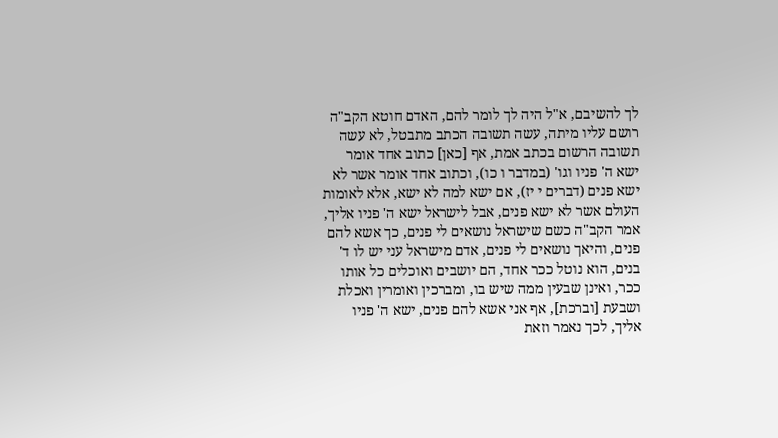לך להשיבם, א"ל היה לך לומר להם, האדם חוטא הקב"ה רושם עליו מיתה, עשה תשובה הכתב מתבטל, לא עשה תשובה הרשום בכתב אמת, אף [כאן] כתוב אחד אומר ישא ה' פניו וגו' (במדבר ו כו), וכתוב אחד אומר אשר לא ישא פנים (דברים י יז), אם ישא למה לא ישא, אלא לאומות העולם אשר לא ישא פנים, אבל לישראל ישא ה' פניו אליך, אמר הקב"ה כשם שישראל נושאים לי פנים, כך אשא להם פנים, והיאך נושאים לי פנים, אדם מישראל עני יש לו ד' בנים, הוא נוטל ככר אחד, הם יושבים ואוכלים כל אותו ככר, ואינן שבעין ממה שיש בו, ומברכין ואומרין ואכלת ושבעת [וברכת], אף אני אשא להם פנים, ישא ה' פניו אליך, לכך נאמר וזאת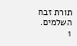תורת זבח השלמים.
1